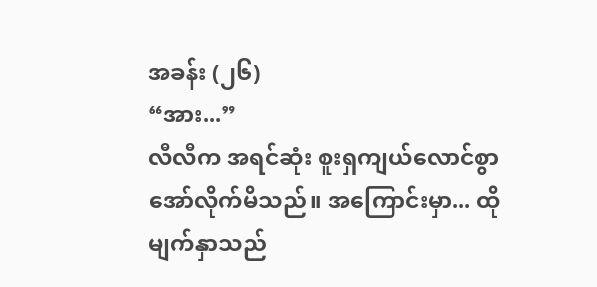အခန်း (၂၆)
“အား...”
လီလီက အရင်ဆုံး စူးရှကျယ်လောင်စွာ အော်လိုက်မိသည်။ အကြောင်းမှာ... ထိုမျက်နှာသည်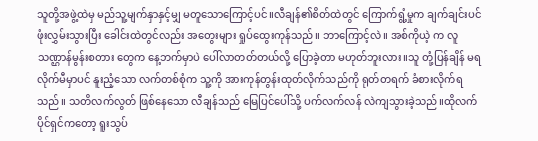သူတို့အဖွဲ့ထဲမှ မည်သူ့မျက်နှာနှင့်မျှ မတူသောကြောင့်ပင်။လီချန်၏စိတ်ထဲတွင် ကြောက်ရွံ့မှုက ချက်ချင်းပင် ဖုံးလွှမ်းသွားပြီး ခေါင်းထဲတွင်လည်း အတွေးများ ရှုပ်ထွေးကုန်သည်။ ဘာကြောင့်လဲ။ အစ်ကိုယဲ့ က လူသဏ္ဌာန်မွန်းစတား တွေက နေ့ဘက်မှာပဲ ပေါ်လာတတ်တယ်လို့ ပြောခဲ့တာ မဟုတ်ဘူးလား။သူ တုံ့ပြန်ချိန် မရလိုက်မီမှာပင် နူးညံ့သော လက်တစ်စုံက သူ့ကို အားကုန်တွန်းထုတ်လိုက်သည်ကို ရုတ်တရက် ခံစားလိုက်ရ သည်။ သတိလက်လွတ် ဖြစ်နေသော လီချန်သည် မြေပြင်ပေါ်သို့ ပက်လက်လန် လဲကျသွားခဲ့သည်။ထိုလက်ပိုင်ရှင်ကတော့ ရူးသွပ်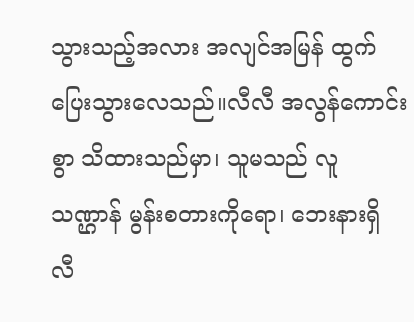သွားသည့်အလား အလျင်အမြန် ထွက်ပြေးသွားလေသည်။လီလီ အလွန်ကောင်းစွာ သိထားသည်မှာ၊ သူမသည် လူသဏ္ဌာန် မွန်းစတားကိုရော၊ ဘေးနားရှိ လီ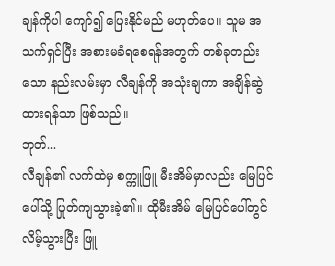ချန်ကိုပါ ကျော်၍ ပြေးနိုင်မည် မဟုတ်ပေ။ သူမ အသက်ရှင်ပြီး အစားမခံရစေရန်အတွက် တစ်ခုတည်းသော နည်းလမ်းမှာ လီချန်ကို အသုံးချကာ အချိန်ဆွဲထားရန်သာ ဖြစ်သည်။
ဘုတ်...
လီချန်၏ လက်ထဲမှ စက္ကူဖြူ မီးအိမ်မှာလည်း မြေပြင်ပေါ်သို့ ပြုတ်ကျသွားခဲ့၏။ ထိုမီးအိမ် မြေပြင်ပေါ်တွင် လိမ့်သွားပြီး ဖြူ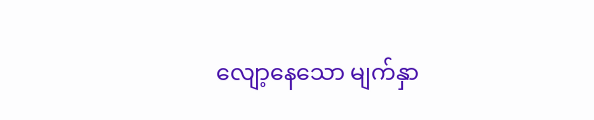လျော့နေသော မျက်နှာ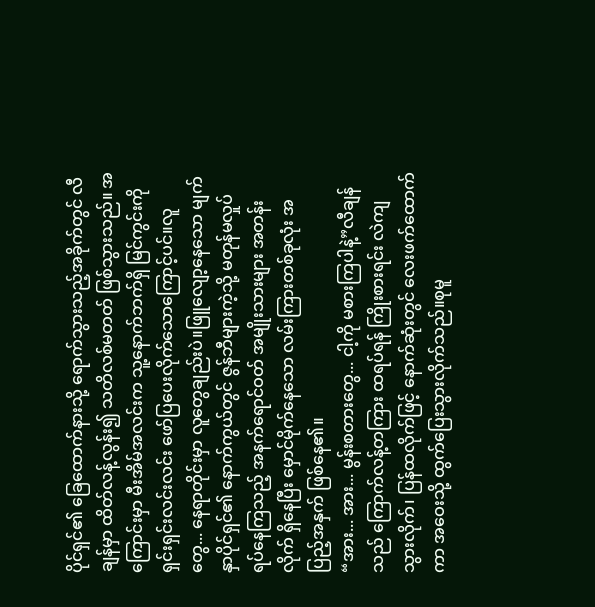ပိုင်ရှင်၏ ခြေထောက်နားသို့ ရောက်သွားသည့်အခိုက်တွင် လီချန်မှာ ထိတ်လန့်လွန်း၍ သတိလစ်မတတ် ဖြစ်သွားသည်။ အကြောင်းမှာ မီးအိမ်အလင်းက သူ့နောက်ဘက်ရှိ မြင်ကွင်းကို ရှင်းရှင်းလင်းလင်း ဖော်ပြပေးလိုက်သောကြောင့်ပင်။လူတွေ... နေရာတိုင်းမှာ လူတွေချည်းပဲ။ဖြူလျော့နေသော မျက်နှာပိုင်ရှင်၏ နောက်ကွယ်တွင် ဇွန်ဘီများကဲ့သို့ မတုန်မလှုပ် ရပ်နေကြသည့် အနက်ရောင်ဝတ် အမျိုးသားများ အတန်းလိုက် ရှိနေပြီး မှောင်မိုက်နေသော လမ်းကြားတစ်ခုလုံး အပြည့်အနှက် ဖြစ်နေ၏။
“အား... အား... မွန်းစတားတွေ... ငါ့ကို မစားကြပါနဲ့”လီချန်သည် ကြောက်လန့်တကြား ထရပ်ရန် ကြိုးစားရင်း လဲကျသွားလိုက်၊ ပြန်ထလိုက်ဖြင့် နောက်ဆုံးတွင် လေးဖက်ထောက်ကာ အဝေးသို့ ထွက်ပြေးသွားလိုက်သည်။စုမူ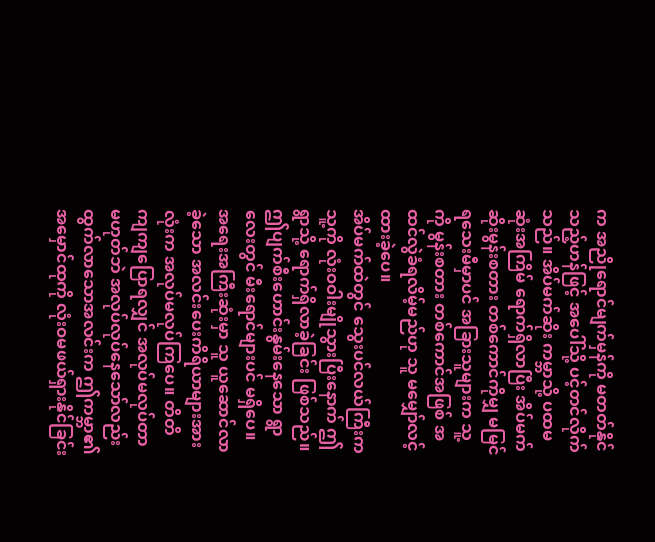က အညိုရောင်မျက်မှန်ကို မတတ်နိုင်သည့်ဟန်ဖြင့် အပေါ်သို့ ပင့်တင်လိုက်သည်။ အိပ်မက်ဆိုး ကမ္ဘာသို့ ပထမဆုံးအကြိမ် ရောက်ရှိလာပြီး အိပ်မက်ဆိုးမွန်းစတား တစ်ကောင်ကိုမျှ မမြင်ရသေးမီမှာပင် အခြားသူများက သူ့ကို မွန်းစတား တစ်ကောင်အဖြစ် အထင်လွဲခံရလိမ့်မည်ဟု သူ မမျှော်လင့်ထားခဲ့ပေ။
အိပ်မက်ထဲတွင် သွေးပင်လယ်ကြီးက သူ့ကို လုံးဝဝါးမျိုသွားပြီးနောက် ဤရွာသို့ ရောက်ရှိလာခဲ့ခြင်း ဖြစ်သည်။ ဤပျက်စီးဟောင်းနွမ်းနေသော ရွာလေးတွင် မီးရောင်များပင် မရှိပေ။ အရေးအကြီးဆုံးမှာ သူ ယူဆောင်လာခဲ့သော အလင်းပေးကိရိယာများအားလုံးက အလုပ်မလုပ်ကြပေ။ တိတိကျကျပြောရလျှင် အလုပ်မလုပ်တာ မဟုတ်ဘဲ အလုပ်လုပ်နေသော်လည်း ထွက်လာသောအလင်းက ဤကမ္ဘာ၏ အမှောင်ထုကို လုံးဝမဖယ်ရှားနိုင်ခြင်း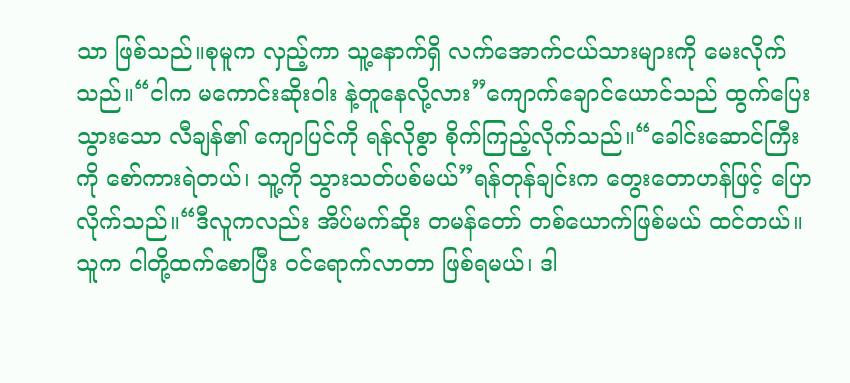သာ ဖြစ်သည်။စုမူက လှည့်ကာ သူ့နောက်ရှိ လက်အောက်ငယ်သားများကို မေးလိုက်သည်။“ငါက မကောင်းဆိုးဝါး နဲ့တူနေလို့လား”ကျောက်ချောင်ယောင်သည် ထွက်ပြေးသွားသော လီချန်၏ ကျောပြင်ကို ရန်လိုစွာ စိုက်ကြည့်လိုက်သည်။“ခေါင်းဆောင်ကြီးကို စော်ကားရဲတယ်၊ သူ့ကို သွားသတ်ပစ်မယ်”ရန်တုန်ချင်းက တွေးတောဟန်ဖြင့် ပြောလိုက်သည်။“ဒီလူကလည်း အိပ်မက်ဆိုး တမန်တော် တစ်ယောက်ဖြစ်မယ် ထင်တယ်။ သူက ငါတို့ထက်စောပြီး ဝင်ရောက်လာတာ ဖြစ်ရမယ်၊ ဒါ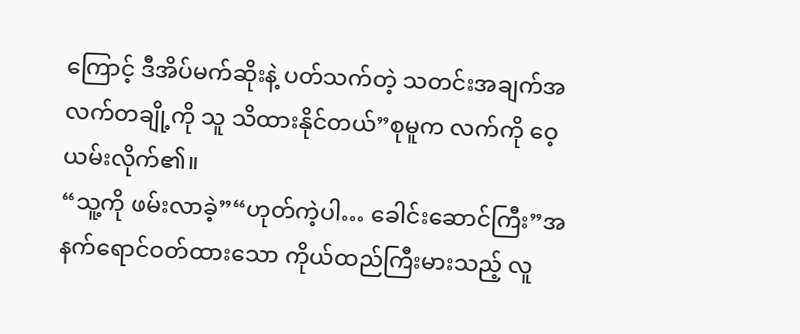ကြောင့် ဒီအိပ်မက်ဆိုးနဲ့ ပတ်သက်တဲ့ သတင်းအချက်အလက်တချို့ကို သူ သိထားနိုင်တယ်”စုမူက လက်ကို ဝေ့ယမ်းလိုက်၏။
“သူ့ကို ဖမ်းလာခဲ့”“ဟုတ်ကဲ့ပါ… ခေါင်းဆောင်ကြီး”အနက်ရောင်ဝတ်ထားသော ကိုယ်ထည်ကြီးမားသည့် လူ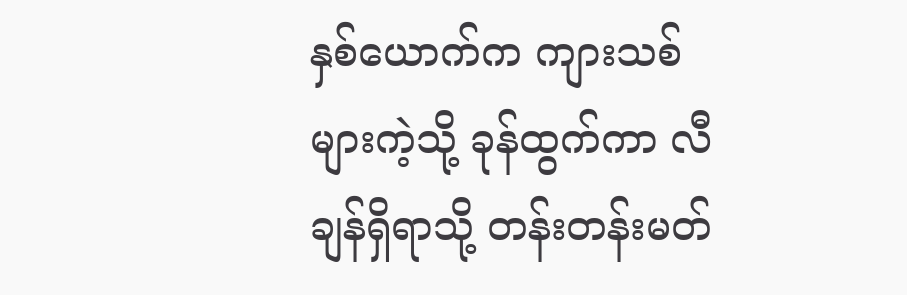နှစ်ယောက်က ကျားသစ်များကဲ့သို့ ခုန်ထွက်ကာ လီချန်ရှိရာသို့ တန်းတန်းမတ်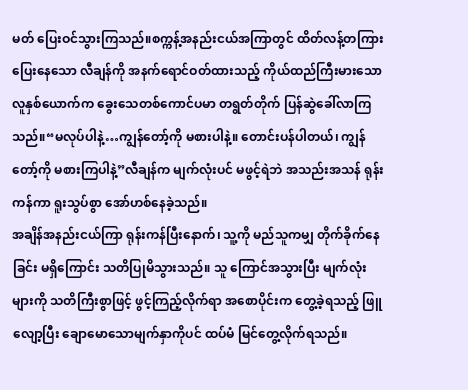မတ် ပြေးဝင်သွားကြသည်။စက္ကန့်အနည်းငယ်အကြာတွင် ထိတ်လန့်တကြား ပြေးနေသော လီချန်ကို အနက်ရောင်ဝတ်ထားသည့် ကိုယ်ထည်ကြီးမားသော လူနှစ်ယောက်က ခွေးသေတစ်ကောင်ပမာ တရွတ်တိုက် ပြန်ဆွဲခေါ်လာကြသည်။“မလုပ်ပါနဲ့…ကျွန်တော့်ကို မစားပါနဲ့။ တောင်းပန်ပါတယ်၊ ကျွန်တော့်ကို မစားကြပါနဲ့”လီချန်က မျက်လုံးပင် မဖွင့်ရဲဘဲ အသည်းအသန် ရုန်းကန်ကာ ရူးသွပ်စွာ အော်ဟစ်နေခဲ့သည်။
အချိန်အနည်းငယ်ကြာ ရုန်းကန်ပြီးနောက်၊ သူ့ကို မည်သူကမျှ တိုက်ခိုက်နေခြင်း မရှိကြောင်း သတိပြုမိသွားသည်။ သူ ကြောင်အသွားပြီး မျက်လုံးများကို သတိကြီးစွာဖြင့် ဖွင့်ကြည့်လိုက်ရာ အစောပိုင်းက တွေ့ခဲ့ရသည့် ဖြူလျော့ပြီး ချောမောသောမျက်နှာကိုပင် ထပ်မံ မြင်တွေ့လိုက်ရသည်။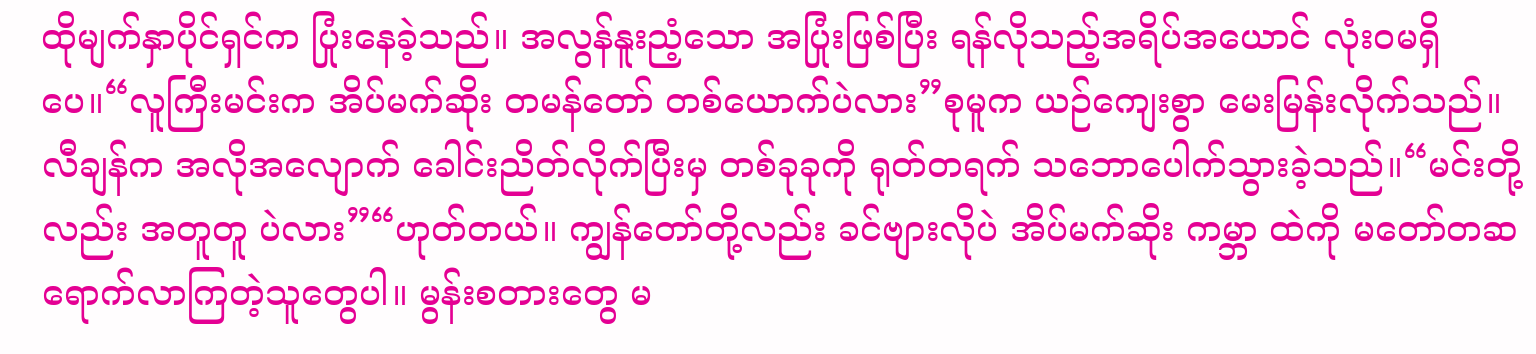ထိုမျက်နှာပိုင်ရှင်က ပြုံးနေခဲ့သည်။ အလွန်နူးညံ့သော အပြုံးဖြစ်ပြီး ရန်လိုသည့်အရိပ်အယောင် လုံးဝမရှိပေ။“လူကြီးမင်းက အိပ်မက်ဆိုး တမန်တော် တစ်ယောက်ပဲလား”စုမူက ယဉ်ကျေးစွာ မေးမြန်းလိုက်သည်။လီချန်က အလိုအလျောက် ခေါင်းညိတ်လိုက်ပြီးမှ တစ်ခုခုကို ရုတ်တရက် သဘောပေါက်သွားခဲ့သည်။“မင်းတို့လည်း အတူတူ ပဲလား”“ဟုတ်တယ်။ ကျွန်တော်တို့လည်း ခင်ဗျားလိုပဲ အိပ်မက်ဆိုး ကမ္ဘာ ထဲကို မတော်တဆ ရောက်လာကြတဲ့သူတွေပါ။ မွန်းစတားတွေ မ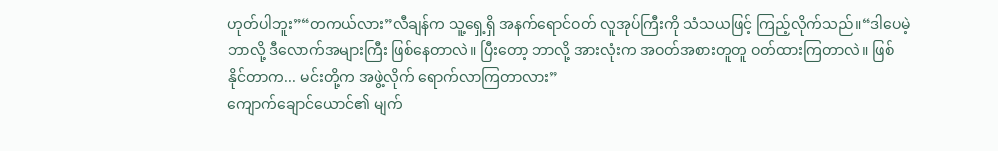ဟုတ်ပါဘူး”“တကယ်လား”လီချန်က သူ့ရှေ့ရှိ အနက်ရောင်ဝတ် လူအုပ်ကြီးကို သံသယဖြင့် ကြည့်လိုက်သည်။“ဒါပေမဲ့ ဘာလို့ ဒီလောက်အများကြီး ဖြစ်နေတာလဲ။ ပြီးတော့ ဘာလို့ အားလုံးက အဝတ်အစားတူတူ ဝတ်ထားကြတာလဲ။ ဖြစ်နိုင်တာက... မင်းတို့က အဖွဲ့လိုက် ရောက်လာကြတာလား”
ကျောက်ချောင်ယောင်၏ မျက်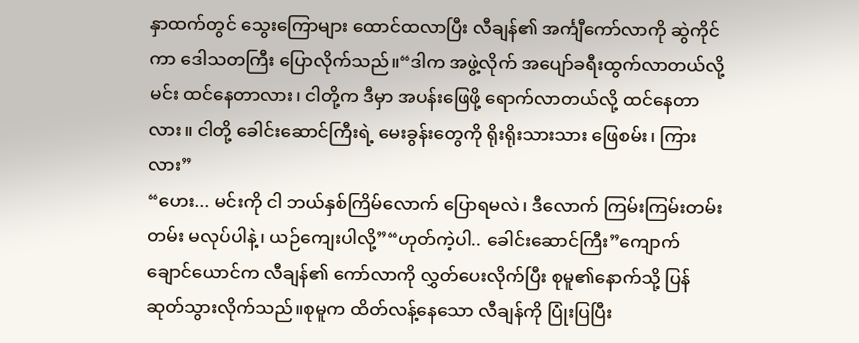နှာထက်တွင် သွေးကြောများ ထောင်ထလာပြီး လီချန်၏ အင်္ကျီကော်လာကို ဆွဲကိုင်ကာ ဒေါသတကြီး ပြောလိုက်သည်။“ဒါက အဖွဲ့လိုက် အပျော်ခရီးထွက်လာတယ်လို့ မင်း ထင်နေတာလား၊ ငါတို့က ဒီမှာ အပန်းဖြေဖို့ ရောက်လာတယ်လို့ ထင်နေတာလား။ ငါတို့ ခေါင်းဆောင်ကြီးရဲ့ မေးခွန်းတွေကို ရိုးရိုးသားသား ဖြေစမ်း၊ ကြားလား”
“ဟေး... မင်းကို ငါ ဘယ်နှစ်ကြိမ်လောက် ပြောရမလဲ၊ ဒီလောက် ကြမ်းကြမ်းတမ်းတမ်း မလုပ်ပါနဲ့၊ ယဉ်ကျေးပါလို့”“ဟုတ်ကဲ့ပါ.. ခေါင်းဆောင်ကြီး”ကျောက်ချောင်ယောင်က လီချန်၏ ကော်လာကို လွှတ်ပေးလိုက်ပြီး စုမူ၏နောက်သို့ ပြန်ဆုတ်သွားလိုက်သည်။စုမူက ထိတ်လန့်နေသော လီချန်ကို ပြုံးပြပြီး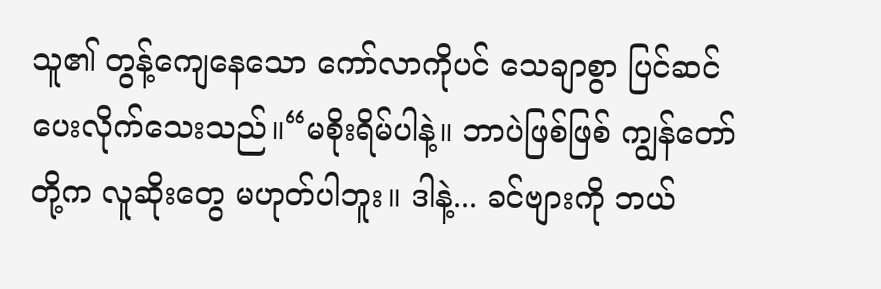သူ၏ တွန့်ကျေနေသော ကော်လာကိုပင် သေချာစွာ ပြင်ဆင်ပေးလိုက်သေးသည်။“မစိုးရိမ်ပါနဲ့။ ဘာပဲဖြစ်ဖြစ် ကျွန်တော်တို့က လူဆိုးတွေ မဟုတ်ပါဘူး။ ဒါနဲ့... ခင်ဗျားကို ဘယ်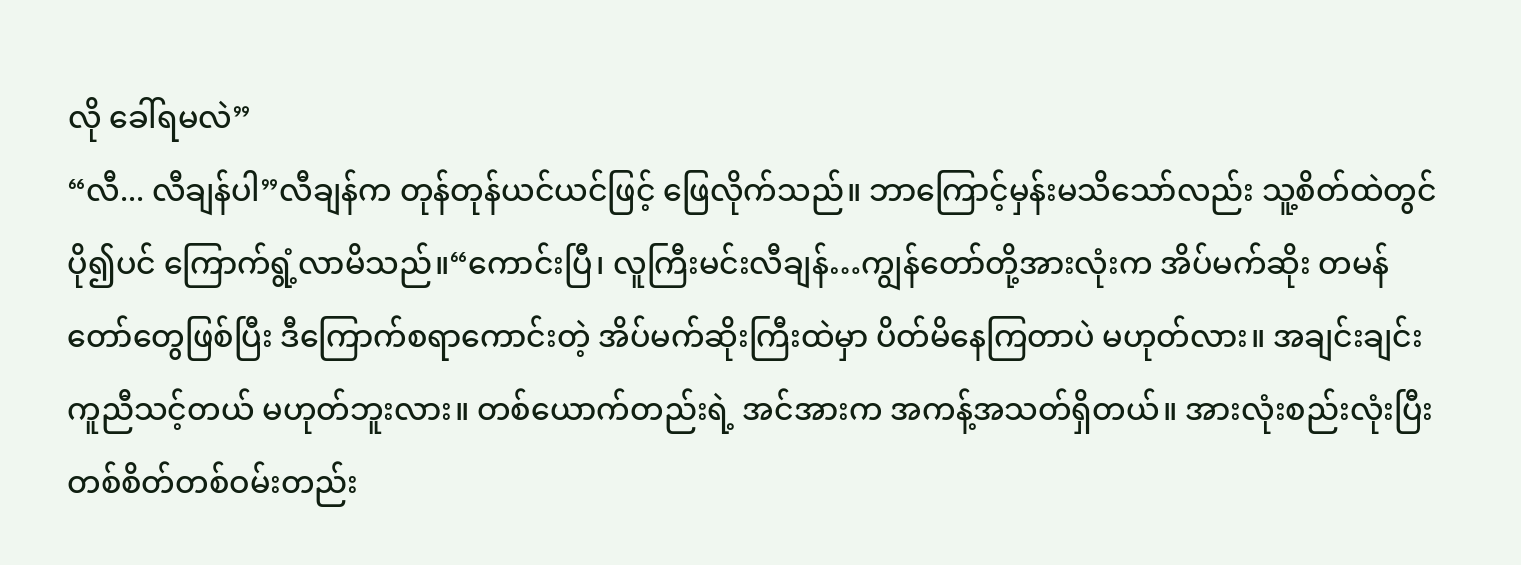လို ခေါ်ရမလဲ”
“လီ... လီချန်ပါ”လီချန်က တုန်တုန်ယင်ယင်ဖြင့် ဖြေလိုက်သည်။ ဘာကြောင့်မှန်းမသိသော်လည်း သူ့စိတ်ထဲတွင် ပို၍ပင် ကြောက်ရွံ့လာမိသည်။“ကောင်းပြီ၊ လူကြီးမင်းလီချန်…ကျွန်တော်တို့အားလုံးက အိပ်မက်ဆိုး တမန်တော်တွေဖြစ်ပြီး ဒီကြောက်စရာကောင်းတဲ့ အိပ်မက်ဆိုးကြီးထဲမှာ ပိတ်မိနေကြတာပဲ မဟုတ်လား။ အချင်းချင်း ကူညီသင့်တယ် မဟုတ်ဘူးလား။ တစ်ယောက်တည်းရဲ့ အင်အားက အကန့်အသတ်ရှိတယ်။ အားလုံးစည်းလုံးပြီး တစ်စိတ်တစ်ဝမ်းတည်း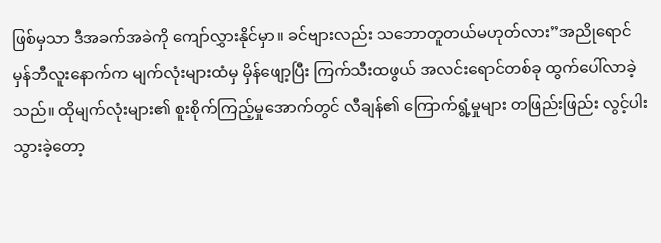ဖြစ်မှသာ ဒီအခက်အခဲကို ကျော်လွှားနိုင်မှာ။ ခင်ဗျားလည်း သဘောတူတယ်မဟုတ်လား”အညိုရောင်မှန်ဘီလူးနောက်က မျက်လုံးများထံမှ မှိန်ဖျော့ပြီး ကြက်သီးထဖွယ် အလင်းရောင်တစ်ခု ထွက်ပေါ်လာခဲ့သည်။ ထိုမျက်လုံးများ၏ စူးစိုက်ကြည့်မှုအောက်တွင် လီချန်၏ ကြောက်ရွံ့မှုများ တဖြည်းဖြည်း လွင့်ပါးသွားခဲ့တော့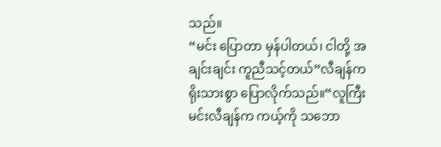သည်။
“မင်း ပြောတာ မှန်ပါတယ်၊ ငါတို့ အချင်းချင်း ကူညီသင့်တယ်”လီချန်က ရိုးသားစွာ ပြောလိုက်သည်။“လူကြီးမင်းလီချန်က ကယ့်ကို သဘော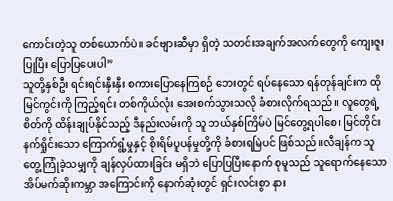ကောင်းတဲ့သူ တစ်ယောက်ပဲ။ ခင်ဗျားဆီမှာ ရှိတဲ့ သတင်းအချက်အလက်တွေကို ကျေးဇူးပြုပြီး ပြောပြပေးပါ”
သူတို့နှစ်ဦး ရင်းရင်းနှီးနှီး စကားပြောနေကြစဉ် ဘေးတွင် ရပ်နေသော ရန်တုန်ချင်းက ထိုမြင်ကွင်းကို ကြည့်ရင်း တစ်ကိုယ်လုံး အေးစက်သွားသလို ခံစားလိုက်ရသည်။ လူတွေရဲ့စိတ်ကို ထိန်းချုပ်နိုင်သည့် ဒီနည်းလမ်းကို သူ ဘယ်နှစ်ကြိမ်ပဲ မြင်တွေ့ရပါစေ၊ မြင်တိုင်း နက်ရှိုင်းသော ကြောက်ရွံ့မှုနှင့် စိုးရိမ်ပူပန်မှုတို့ကို ခံစားရမြဲပင် ဖြစ်သည်။လီချန်က သူတွေ့ကြုံခဲ့သမျှကို ချန်လှပ်ထားခြင်း မရှိဘဲ ပြောပြပြီးနောက် စုမူသည် သူရောက်နေသော အိပ်မက်ဆိုးကမ္ဘာ အကြောင်းကို နောက်ဆုံးတွင် ရှင်းလင်းစွာ နား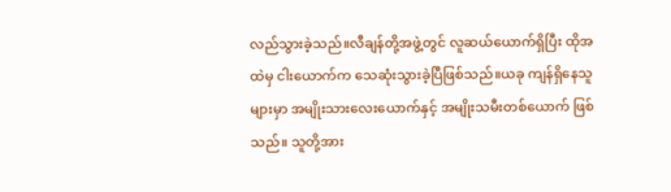လည်သွားခဲ့သည်။လီချန်တို့အဖွဲ့တွင် လူဆယ်ယောက်ရှိပြီး ထိုအထဲမှ ငါးယောက်က သေဆုံးသွားခဲ့ပြီဖြစ်သည်။ယခု ကျန်ရှိနေသူများမှာ အမျိုးသားလေးယောက်နှင့် အမျိုးသမီးတစ်ယောက် ဖြစ်သည်။ သူတို့အား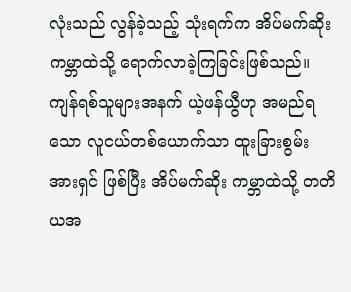လုံးသည် လွန်ခဲ့သည့် သုံးရက်က အိပ်မက်ဆိုး ကမ္ဘာထဲသို့ ရောက်လာခဲ့ကြခြင်းဖြစ်သည်။
ကျန်ရစ်သူများအနက် ယဲ့ဖန်ယွီဟု အမည်ရသော လူငယ်တစ်ယောက်သာ ထူးခြားစွမ်းအားရှင် ဖြစ်ပြီး အိပ်မက်ဆိုး ကမ္ဘာထဲသို့ တတိယအ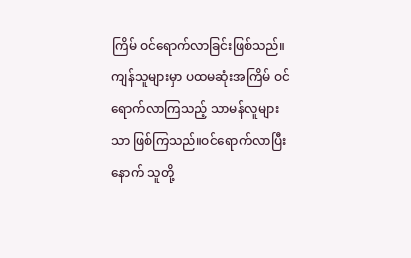ကြိမ် ဝင်ရောက်လာခြင်းဖြစ်သည်။ ကျန်သူများမှာ ပထမဆုံးအကြိမ် ဝင်ရောက်လာကြသည့် သာမန်လူများသာ ဖြစ်ကြသည်။ဝင်ရောက်လာပြီးနောက် သူတို့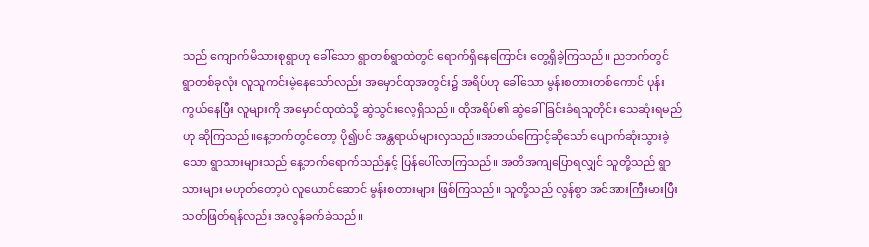သည် ကျောက်မိသားစုရွာဟု ခေါ်သော ရွာတစ်ရွာထဲတွင် ရောက်ရှိနေကြောင်း တွေ့ရှိခဲ့ကြသည်။ ညဘက်တွင် ရွာတစ်ခုလုံး လူသူကင်းမဲ့နေသော်လည်း အမှောင်ထုအတွင်း၌ အရိပ်ဟု ခေါ်သော မွန်းစတားတစ်ကောင် ပုန်းကွယ်နေပြီး လူများကို အမှောင်ထုထဲသို့ ဆွဲသွင်းလေ့ရှိသည်။ ထိုအရိပ်၏ ဆွဲခေါ်ခြင်းခံရသူတိုင်း သေဆုံးရမည်ဟု ဆိုကြသည်။နေ့ဘက်တွင်တော့ ပို၍ပင် အန္တရာယ်များလှသည်။အဘယ်ကြောင့်ဆိုသော် ပျောက်ဆုံးသွားခဲ့သော ရွာသားများသည် နေ့ဘက်ရောက်သည်နှင့် ပြန်ပေါ်လာကြသည်။ အတိအကျပြောရလျှင် သူတို့သည် ရွာသားများ မဟုတ်တော့ပဲ လူယောင်ဆောင် မွန်းစတားများ ဖြစ်ကြသည်။ သူတို့သည် လွန်စွာ အင်အားကြီးမားပြီး သတ်ဖြတ်ရန်လည်း အလွန်ခက်ခဲသည်။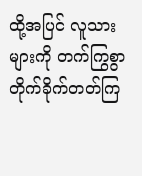ထို့အပြင် လူသားများကို တက်ကြွစွာ တိုက်ခိုက်တတ်ကြ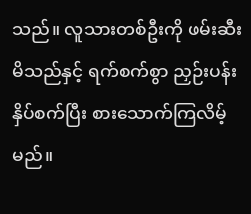သည်။ လူသားတစ်ဦးကို ဖမ်းဆီးမိသည်နှင့် ရက်စက်စွာ ညှဉ်းပန်းနှိပ်စက်ပြီး စားသောက်ကြလိမ့်မည်။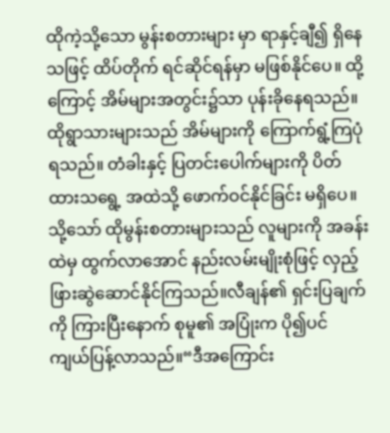ထိုကဲ့သို့သော မွန်းစတားများ မှာ ရာနှင့်ချီ၍ ရှိနေသဖြင့် ထိပ်တိုက် ရင်ဆိုင်ရန်မှာ မဖြစ်နိုင်ပေ။ ထို့ကြောင့် အိမ်များအတွင်း၌သာ ပုန်းခိုနေရသည်။ ထိုရွာသားများသည် အိမ်များကို ကြောက်ရွံ့ကြပုံရသည်။ တံခါးနှင့် ပြတင်းပေါက်များကို ပိတ်ထားသရွေ့ အထဲသို့ ဖောက်ဝင်နိုင်ခြင်း မရှိပေ။ သို့သော် ထိုမွန်းစတားများသည် လူများကို အခန်းထဲမှ ထွက်လာအောင် နည်းလမ်းမျိုးစုံဖြင့် လှည့်ဖြားဆွဲဆောင်နိုင်ကြသည်။လီချန်၏ ရှင်းပြချက်ကို ကြားပြီးနောက် စုမူ၏ အပြုံးက ပို၍ပင် ကျယ်ပြန့်လာသည်။“ဒီအကြောင်း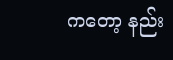ကတော့ နည်း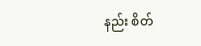နည်း စိတ်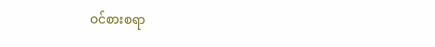ဝင်စားစရာ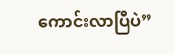ကောင်းလာပြီပဲ”